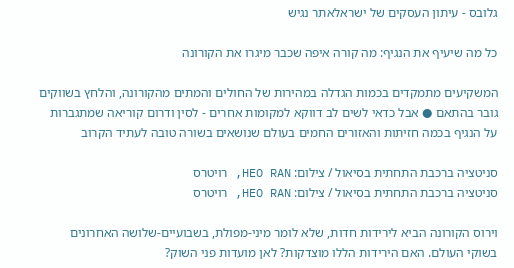גלובס - עיתון העסקים של ישראלאתר נגיש

כל מה שיעיף את הנגיף: מה קורה איפה שכבר מיגרו את הקורונה

המשקיעים מתמקדים בכמות הגדלה במהירות של החולים והמתים מהקורונה, והלחץ בשווקים גובר בהתאם ● אבל כדאי לשים לב דווקא למקומות אחרים - לסין ודרום קוריאה שמתגברות על הנגיף בכמה חזיתות והאזורים החמים בעולם שנושאים בשורה טובה לעתיד הקרוב

סניטציה ברכבת התחתית בסיאול / צילום: HEO RAN, רויטרס
סניטציה ברכבת התחתית בסיאול / צילום: HEO RAN, רויטרס

וירוס הקורונה הביא לירידות חדות, שלא לומר מיני-מפולת, בשבועיים-שלושה האחרונים בשוקי העולם. האם הירידות הללו מוצדקות? לאן מועדות פני השוק?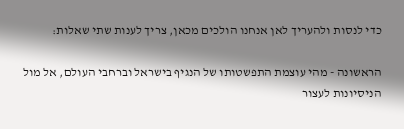כדי לנסות ולהעריך לאן אנחנו הולכים מכאן, צריך לענות שתי שאלות:

הראשונה - מהי עוצמת התפשטותו של הנגיף בישראל וברחבי העולם, אל מול הניסיונות לעצור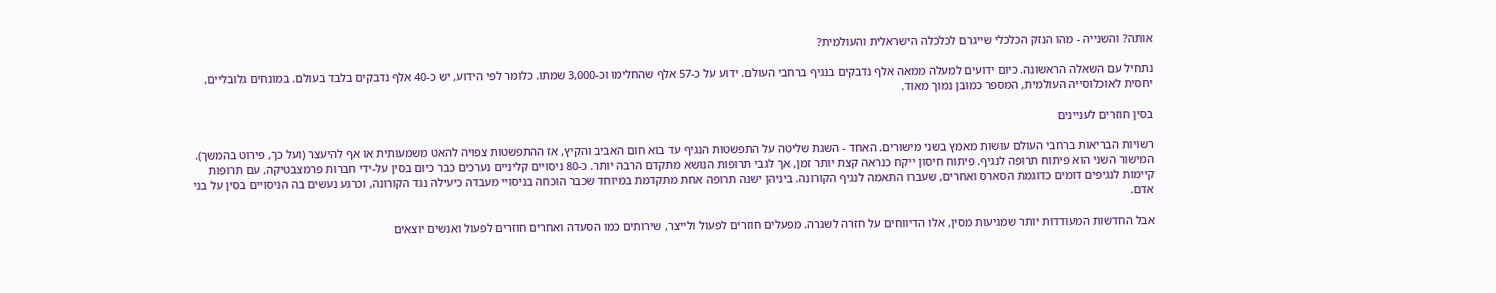אותה? והשנייה - מהו הנזק הכלכלי שייגרם לכלכלה הישראלית והעולמית?

נתחיל עם השאלה הראשונה. כיום ידועים למעלה ממאה אלף נדבקים בנגיף ברחבי העולם. ידוע על כ-57 אלף שהחלימו וכ-3,000 שמתו. כלומר לפי הידוע, יש כ-40 אלף נדבקים בלבד בעולם. במונחים גלובליים, יחסית לאוכלוסייה העולמית, המספר כמובן נמוך מאוד.

בסין חוזרים לעניינים

רשויות הבריאות ברחבי העולם עושות מאמץ בשני מישורים. האחד - השגת שליטה על התפשטות הנגיף עד בוא חום האביב והקיץ, אז ההתפשטות צפויה להאט משמעותית או אף להיעצר (ועל כך, פירוט בהמשך). המישור השני הוא פיתוח תרופה לנגיף. פיתוח חיסון ייקח כנראה קצת יותר זמן, אך לגבי תרופות הנושא מתקדם הרבה יותר. כ-80 ניסויים קליניים נערכים כבר כיום בסין על-ידי חברות פרמצבטיקה, עם תרופות קיימות לנגיפים דומים כדוגמת הסארס ואחרים, שעברו התאמה לנגיף הקורונה. ביניהן ישנה תרופה אחת מתקדמת במיוחד שכבר הוכחה בניסויי מעבדה כיעילה נגד הקורונה, וכרגע נעשים בה הניסויים בסין על בני אדם.

אבל החדשות המעודדות יותר שמגיעות מסין, אלו הדיווחים על חזרה לשגרה. מפעלים חוזרים לפעול ולייצר, שירותים כמו הסעדה ואחרים חוזרים לפעול ואנשים יוצאים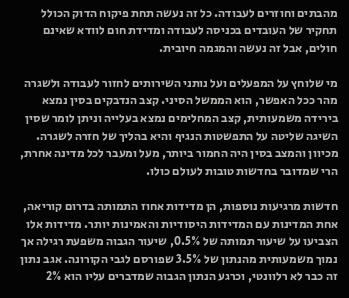מהבתים וחוזרים לעבודה. כל זה נעשה תחת פיקוח הדוק הכולל תחקיר של העובדים בכניסה לעבודה ומדידת חום לוודא שאינם חולים, אבל זה נעשה והמגמה חיובית.

מי שלוחץ על המפעלים ועל נותני השירותים לחזור לעבודה ולשגרה מהר ככל האפשר, הוא הממשל הסיני. קצב הנדבקים בסין נמצא בירידה משמעותית, קצב המחלימים נמצא בעלייה וניתן לומר שסין השיגה שליטה על התפשטות הנגיף והיא בהליך של חזרה לשגרה. מכיוון והמצב בסין היה החמור ביותר, מעל ומעבר לכל מדינה אחרת, הרי שמדובר בחדשות טובות לעולם כולו.

חדשות מרגיעות נוספות, הן מדידות אחוז התמותה בדרום קוריאה, אחת המדינות עם המדידות היסודיות והאמינות יותר. מדידות אלו הצביעו על שיעור תמותה של 0.5%, שיעור הגבוה משפעת רגילה אך נמוך משמעותית מהנתון של 3.5% שפורסם לגבי הקורונה. אגב נתון זה כבר לא רלוונטי, וכרגע הנתון הגבוה שמדברים עליו הוא 2%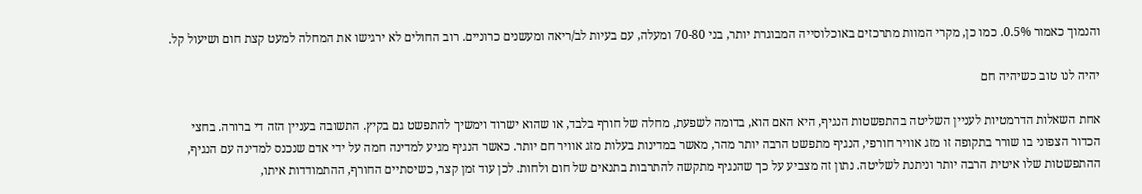והנמוך כאמור 0.5%. כמו כן, מקרי המוות מתרכזים באוכלוסייה המבוגרת יותר, בני 70-80 ומעלה, עם בעיות לב/ריאה ומעשנים כרוניים. רוב החולים לא ירגישו את המחלה למעט קצת חום ושיעול קל.

יהיה לנו טוב כשיהיה חם

אחת השאלות הדרמטיות לעניין השליטה בהתפשטות הנגיף, היא האם הוא, בדומה לשפעת, מחלה של חורף בלבד, או שהוא ישרוד וימשיך להתפשט גם בקיץ. התשובה בעניין הזה די ברורה. בחצי הכדור הצפוני בו שורר בתקופה זו מזג אוויר חורפי, הנגיף מתפשט הרבה יותר מהר, מאשר במדינות בעלות מזג אוויר חם יותר. כאשר הנגיף מגיע למדינה חמה על ידי אדם שנכנס למדינה עם הנגיף, ההתפשטות שלו איטית הרבה יותר וניתנת לשליטה. נתון זה מצביע על כך שהנגיף מתקשה להתרבות בתנאים של חום ולחות. לכן עוד זמן קצר, כשיסתיים החורף, ההתמודדות איתו,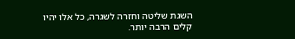השגת שליטה וחזרה לשגרה, כל אלו יהיו קלים הרבה יותר.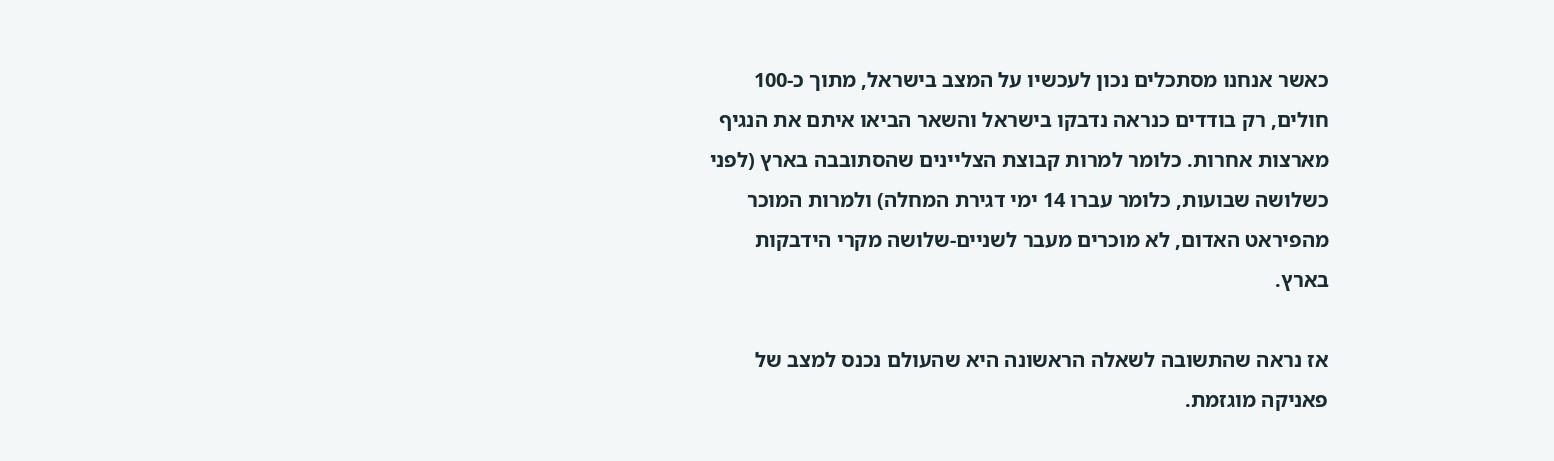כאשר אנחנו מסתכלים נכון לעכשיו על המצב בישראל, מתוך כ-100 חולים, רק בודדים כנראה נדבקו בישראל והשאר הביאו איתם את הנגיף מארצות אחרות. כלומר למרות קבוצת הצליינים שהסתובבה בארץ (לפני כשלושה שבועות, כלומר עברו 14 ימי דגירת המחלה) ולמרות המוכר מהפיראט האדום, לא מוכרים מעבר לשניים-שלושה מקרי הידבקות בארץ.

אז נראה שהתשובה לשאלה הראשונה היא שהעולם נכנס למצב של פאניקה מוגזמת.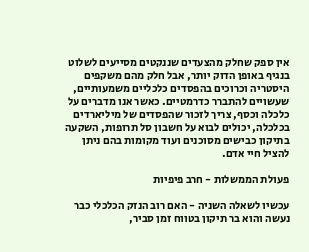אין ספק שחלק מהצעדים שננקטים מסייעים לשלוט בנגיף באופן הדוק יותר, אבל חלק מהם משקפים היסטריה וכרוכים בהפסדים כלכליים משמעותיים, שעשויים להתברר כדרמטיים. כאשר אנו מדברים על כלכלה וכסף, צריך לזכור שהפסדים של מיליארדים בכלכלה, יכולים לבוא על חשבון סל תרופות, השקעה בתיקון כבישים מסוכנים ועוד מקומות בהם ניתן להציל חיי אדם.

פעולת הממשלות - חרב פיפיות

עכשיו לשאלה השניה - האם רוב הנזק הכלכלי כבר נעשה והוא בר תיקון בטווח זמן סביר,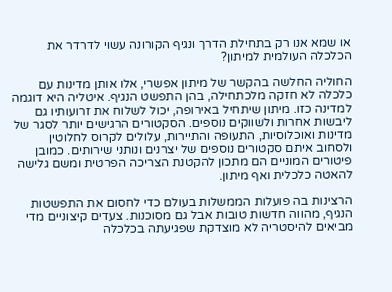או שמא אנו רק בתחילת הדרך ונגיף הקורונה עשוי לדרדר את הכלכלה העולמית למיתון?

החוליה החלשה בהקשר של מיתון אפשרי, אלו אותן מדינות עם כלכלה לא חזקה מלכתחילה, בהן התפשט הנגיף. איטליה היא דוגמה למדינה כזו. מיתון שיתחיל באירופה, יכול לשלוח את זרועותיו גם ליבשות אחרות ולשווקים נוספים. הסקטורים הרגישים יותר לסגר של מדינות ואוכלוסיות, התעופה והתיירות, עלולים לקרוס לחלוטין ולסחוב איתם סקטורים נוספים של יצרנים ונותני שירותים. כמובן פיטורים המוניים הם מתכון להקטנת הצריכה הפרטית ומשם גלישה להאטה כלכלית ואף מיתון.

הרצינות בה פועלות הממשלות בעולם כדי לחסום את התפשטות הנגיף, מהווה חדשות טובות אבל גם מסוכנות. צעדים קיצוניים מדי מביאים להיסטריה לא מוצדקת שפגיעתה בכלכלה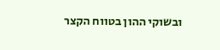ובשוקי ההון בטווח הקצר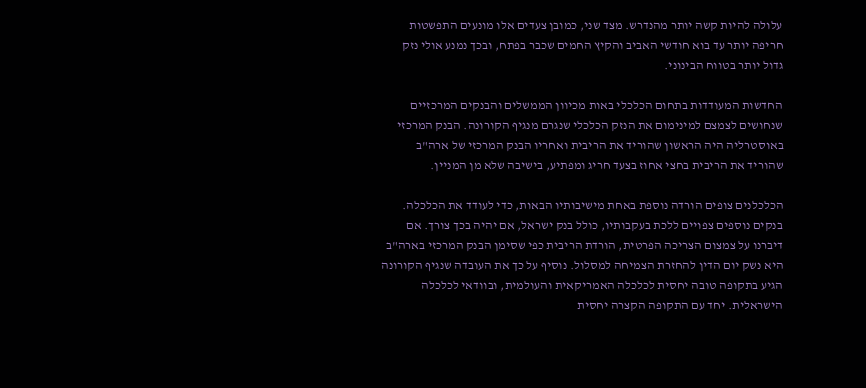עלולה להיות קשה יותר מהנדרש. מצד שני, כמובן צעדים אלו מונעים התפשטות חריפה יותר עד בוא חודשי האביב והקיץ החמים שכבר בפתח, ובכך נמנע אולי נזק גדול יותר בטווח הבינוני.

החדשות המעודדות בתחום הכלכלי באות מכיוון הממשלים והבנקים המרכזיים שנחושים לצמצם למינימום את הנזק הכלכלי שנגרם מנגיף הקורונה. הבנק המרכזי באוסטרליה היה הראשון שהוריד את הריבית ואחריו הבנק המרכזי של ארה"ב שהוריד את הריבית בחצי אחוז בצעד חריג ומפתיע, בישיבה שלא מן המניין.

הכלכלנים צופים הורדה נוספת באחת מישיבותיו הבאות, כדי לעודד את הכלכלה. בנקים נוספים צפויים ללכת בעקבותיו, כולל בנק ישראל, אם יהיה בכך צורך. אם דיברנו על צמצום הצריכה הפרטית, הורדת הריבית כפי שסימן הבנק המרכזי בארה"ב היא נשק יום הדין להחזרת הצמיחה למסלול. נוסיף על כך את העובדה שנגיף הקורונה הגיע בתקופה טובה יחסית לכלכלה האמריקאית והעולמית, ובוודאי לכלכלה הישראלית. יחד עם התקופה הקצרה יחסית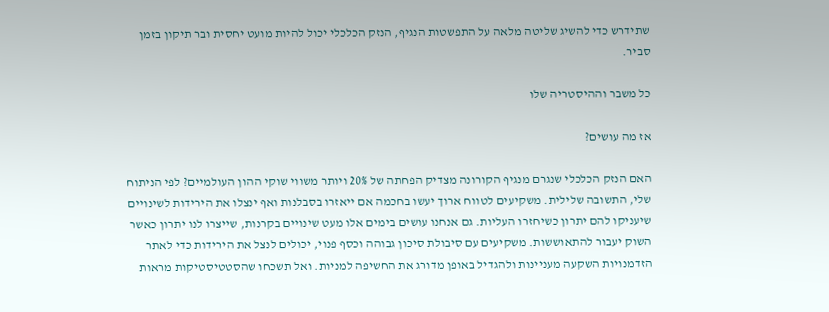שתידרש כדי להשיג שליטה מלאה על התפשטות הנגיף, הנזק הכלכלי יכול להיות מועט יחסית ובר תיקון בזמן סביר.

כל משבר וההיסטריה שלו

אז מה עושים?

האם הנזק הכלכלי שנגרם מנגיף הקורונה מצדיק הפחתה של 20% ויותר משווי שוקי ההון העולמיים? לפי הניתוח שלי, התשובה שלילית. משקיעים לטווח ארוך יעשו בחכמה אם ייאזרו בסבלנות ואף ינצלו את הירידות לשינויים שיעניקו להם יתרון כשיחזרו העליות. גם אנחנו עושים בימים אלו מעט שינויים בקרנות, שייצרו לנו יתרון כאשר השוק יעבור להתאוששות. משקיעים עם סיבולת סיכון גבוהה וכסף פנוי, יכולים לנצל את הירידות כדי לאתר הזדמנויות השקעה מעניינות ולהגדיל באופן מדורג את החשיפה למניות. ואל תשכחו שהסטטיסטיקות מראות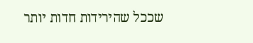שככל שהירידות חדות יותר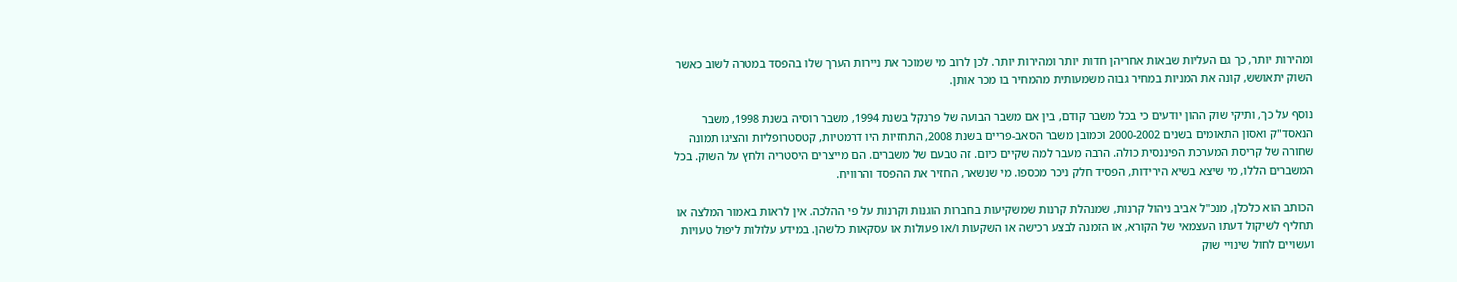ומהירות יותר, כך גם העליות שבאות אחריהן חדות יותר ומהירות יותר. לכן לרוב מי שמוכר את ניירות הערך שלו בהפסד במטרה לשוב כאשר השוק יתאושש, קונה את המניות במחיר גבוה משמעותית מהמחיר בו מכר אותן.

נוסף על כך, ותיקי שוק ההון יודעים כי בכל משבר קודם, בין אם משבר הבועה של פרנקל בשנת 1994, משבר רוסיה בשנת 1998, משבר הנאסד"ק ואסון התאומים בשנים 2000-2002 וכמובן משבר הסאב-פריים בשנת 2008, התחזיות היו דרמטיות, קטסטרופליות והציגו תמונה שחורה של קריסת המערכת הפיננסית כולה. הרבה מעבר למה שקיים כיום. זה טבעם של משברים. הם מייצרים היסטריה ולחץ על השוק. בכל המשברים הללו, מי שיצא בשיא הירידות, הפסיד חלק ניכר מכספו. מי שנשאר, החזיר את ההפסד והרוויח.

הכותב הוא כלכלן, מנכ"ל אביב ניהול קרנות, שמנהלת קרנות שמשקיעות בחברות הוגנות וקרנות על פי ההלכה. אין לראות באמור המלצה או תחליף לשיקול דעתו העצמאי של הקורא, או הזמנה לבצע רכישה או השקעות ו/או פעולות או עסקאות כלשהן. במידע עלולות ליפול טעויות ועשויים לחול שינויי שוק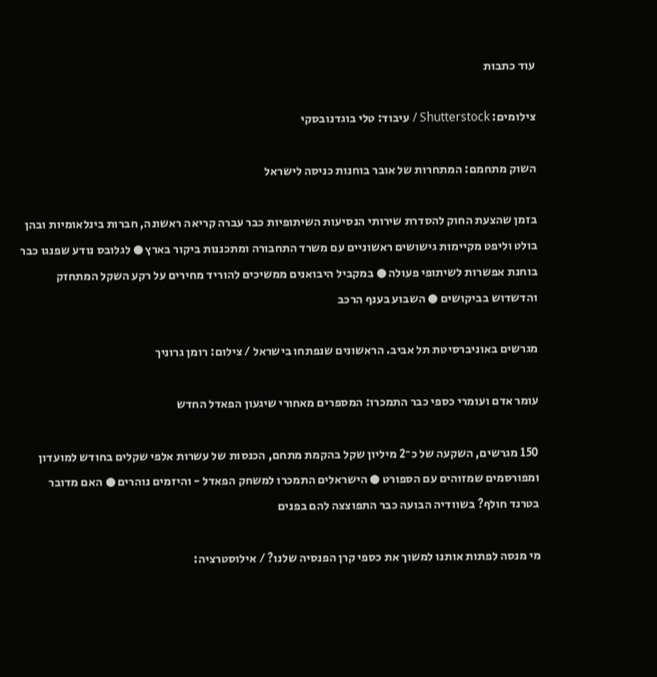עוד כתבות

צילומים: Shutterstock / עיבוד: טלי בוגדנובסקי

השוק מתחמם: המתחרות של אובר בוחנות כניסה לישראל

בזמן שהצעת החוק להסדרת שירותי הנסיעות השיתופיות כבר עברה קריאה ראשונה, חברות בינלאומיות ובהן בולט וליפט מקיימות גישושים ראשוניים עם משרד התחבורה ומתכננות ביקור בארץ ● לגלובס נודע שפנגו כבר בוחנת אפשרות לשיתופי פעולה ● במקביל היבואנים ממשיכים להוריד מחירים על רקע השקל המתחזק והדשדוש בביקושים ● השבוע בענף הרכב

מגרשים באוניברסיטת תל אביב. הראשונים שנפתחו בישראל / צילום: רומן גרוניך

עומר אדם ועומרי כספי כבר התמכרו: המספרים מאחורי שיגעון הפאדל החדש

150 מגרשים, השקעה של כ־2 מיליון שקל בהקמת מתחם, הכנסות של עשרות אלפי שקלים בחודש למועדון ומפורסמים שמזוהים עם הספורט ● הישראלים התמכרו למשחק הפאדל - והיזמים נוהרים ● האם מדובר בטרנד חולף? בשוודיה הבועה כבר התפוצצה להם בפנים

מי מנסה לפתות אותנו למשוך את כספי קרן הפנסיה שלנו? / אילוסטרציה: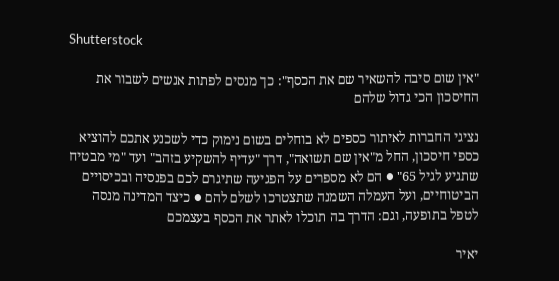Shutterstock

"אין שום סיבה להשאיר שם את הכסף": כך מנסים לפתות אנשים לשבור את החיסכון הכי גדול שלהם

נציגי החברות לאיתור כספים לא בוחלים בשום נימוק כדי לשכנע אתכם להוציא כספי חיסכון, החל מ"אין שם תשואה", דרך "עדיף להשקיע בזהב" ועד "מי מבטיח שתגיע לגיל 65" ● הם לא מספרים על הפגיעה שתיגרם לכם בפנסיה ובכיסויים הביטוחיים, ועל העמלה השמנה שתצטרכו לשלם להם ● כיצד המדינה מנסה לטפל בתופעה, וגם: הדרך בה תוכלו לאתר את הכסף בעצמכם

יאיר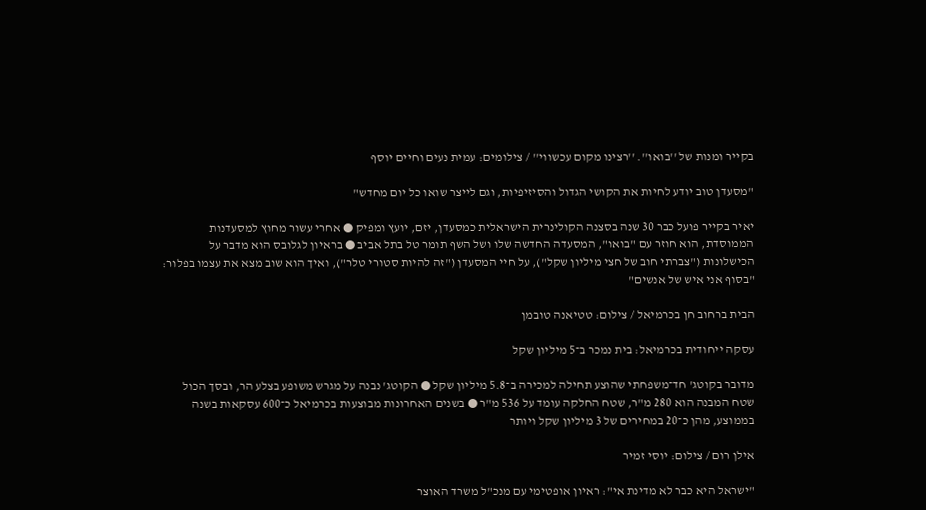בקייר ומנות של ''בואו''. ''רצינו מקום עכשווי'' / צילומים: עמית נעים וחיים יוסף

"מסעדן טוב יודע לחיות את הקושי הגדול והסיזיפיות, וגם לייצר שואו כל יום מחדש"

יאיר בקייר פועל כבר 30 שנה בסצנה הקולינרית הישראלית כמסעדן, יזם, יועץ ומפיק ● אחרי עשור מחוץ למסעדנות הממוסדת, הוא חוזר עם "בואו", המסעדה החדשה שלו ושל השף תומר טל בתל אביב ● בראיון לגלובס הוא מדבר על הכישלונות ("צברתי חוב של חצי מיליון שקל"), על חיי המסעדן ("זה להיות סטורי טלר"), ואיך הוא שוב מצא את עצמו בפלור: "בסוף אני איש של אנשים"

הבית ברחוב חן בכרמיאל / צילום: טטיאנה טובמן

עסקה ייחודית בכרמיאל: בית נמכר ב־5 מיליון שקל

מדובר בקוטג' חד־משפחתי שהוצע תחילה למכירה ב־5.8 מיליון שקל ● הקוטג' נבנה על מגרש משופע בצלע הר, ובסך הכול שטח המבנה הוא 280 מ"ר, שטח החלקה עומד על 536 מ"ר ● בשנים האחרונות מבוצעות בכרמיאל כ־600 עסקאות בשנה בממוצע, מהן כ־20 במחירים של 3 מיליון שקל ויותר

אילן רום / צילום: יוסי זמיר

"ישראל היא כבר לא מדינת אי": ראיון אופטימי עם מנכ"ל משרד האוצר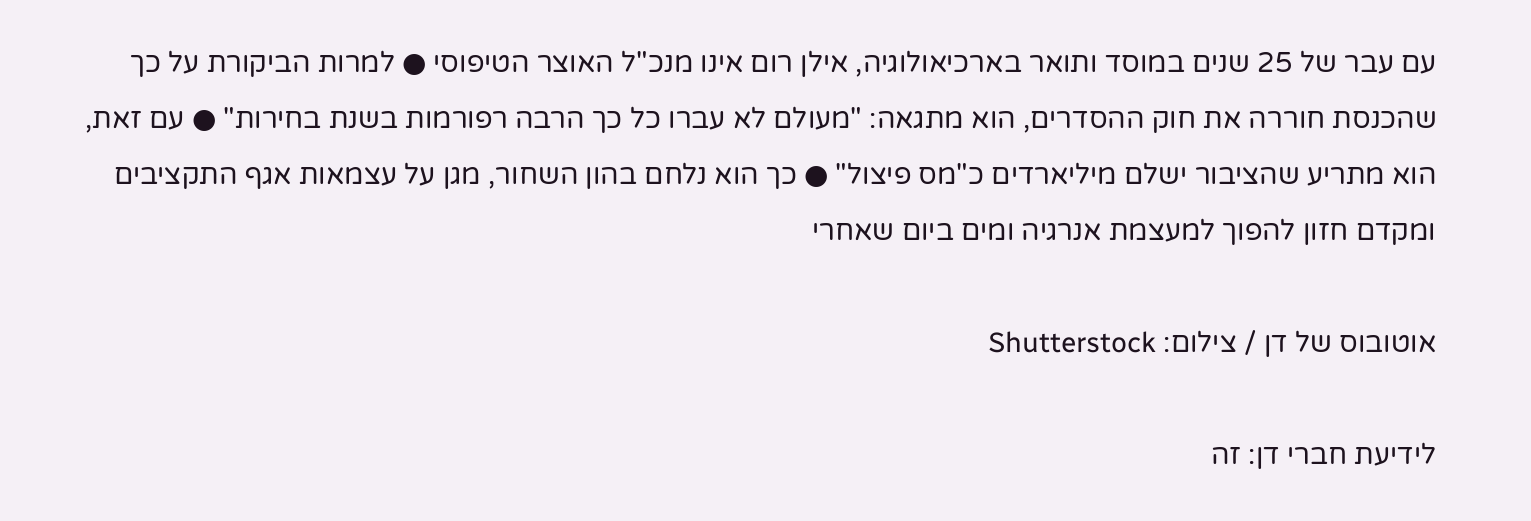עם עבר של 25 שנים במוסד ותואר בארכיאולוגיה, אילן רום אינו מנכ"ל האוצר הטיפוסי ● למרות הביקורת על כך שהכנסת חוררה את חוק ההסדרים, הוא מתגאה: "מעולם לא עברו כל כך הרבה רפורמות בשנת בחירות" ● עם זאת, הוא מתריע שהציבור ישלם מיליארדים כ"מס פיצול" ● כך הוא נלחם בהון השחור, מגן על עצמאות אגף התקציבים ומקדם חזון להפוך למעצמת אנרגיה ומים ביום שאחרי

אוטובוס של דן / צילום: Shutterstock

לידיעת חברי דן: זה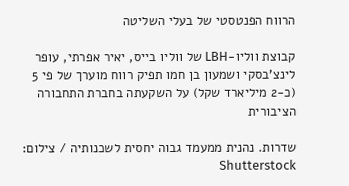הרווח הפנטסטי של בעלי השליטה

קבוצת ווליו-LBH של ווליו בייס, יאיר אפרתי, עופר לינצ'בסקי ושמעון בן חמו תפיק רווח מוערך של פי 5 (כ-2 מיליארד שקל) על השקעתה בחברת התחבורה הציבורית

שדרות. נהנית ממעמד גבוה יחסית לשכנותיה / צילום: Shutterstock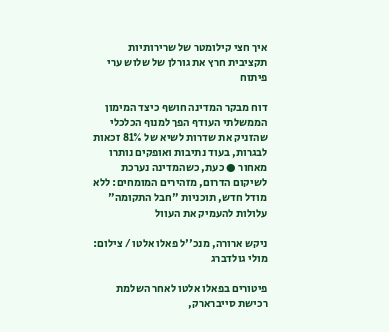איך חצי קילומטר של שרירותיות תקציבית חרץ את גורלן של שלוש ערי פיתוח

דוח מבקר המדינה חושף כיצד המימון הממשלתי העודף הפך למנוף הכלכלי שהזניק את שדרות לשיא של 81% זכאות לבגרות, בעוד נתיבות ואופקים נותרו מאחור ● כעת, כשהמדינה נערכת לשיקום הדרום, מזהירים המומחים: ללא מודל חדש, תוכניות "חבל התקומה" עלולות להעמיק את העוול

ניקש ארורה, מנכ''ל פאלו אלטו / צילום: מולי גולדברג

פיטורים בפאלו אלטו לאחר השלמת רכישת סייברארק,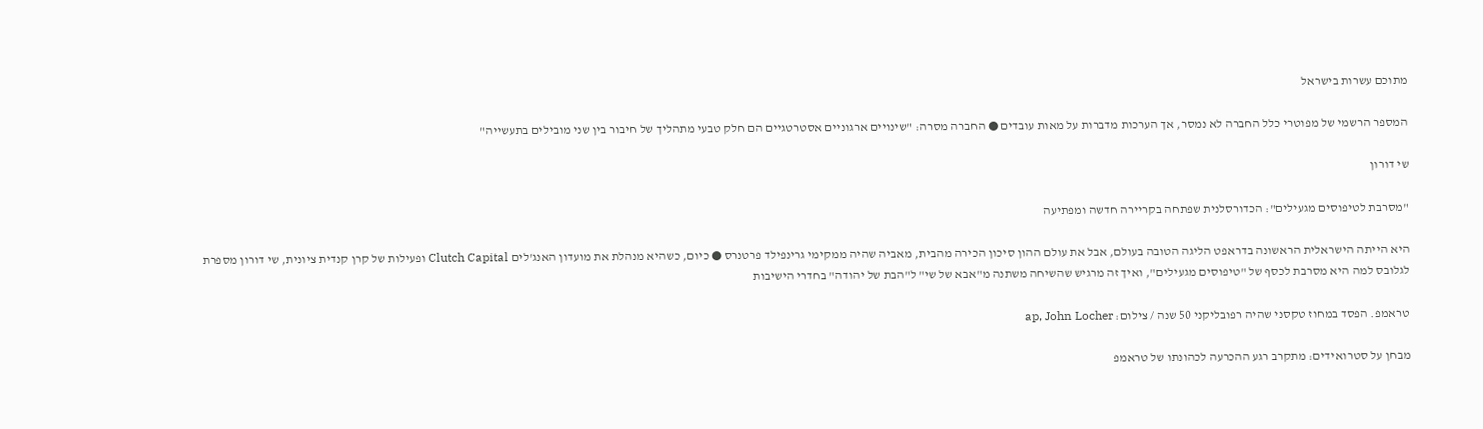מתוכם עשרות בישראל

המספר הרשמי של מפוטרי כלל החברה לא נמסר, אך הערכות מדברות על מאות עובדים ● החברה מסרה: "שינויים ארגוניים אסטרטגיים הם חלק טבעי מתהליך של חיבור בין שני מובילים בתעשייה"

שי דורון

"מסרבת לטיפוסים מגעילים": הכדורסלנית שפתחה בקריירה חדשה ומפתיעה

היא הייתה הישראלית הראשונה בדראפט הליגה הטובה בעולם, אבל את עולם ההון סיכון הכירה מהבית, מאביה שהיה ממקימי גרינפילד פרטנרס ● כיום, כשהיא מנהלת את מועדון האנג'לים Clutch Capital ופעילות של קרן קנדית ציונית, שי דורון מספרת לגלובס למה היא מסרבת לכסף של "טיפוסים מגעילים", ואיך זה מרגיש שהשיחה משתנה מ"אבא של שי" ל"הבת של יהודה" בחדרי הישיבות

טראמפ. הפסד במחוז טקסני שהיה רפובליקני 50 שנה / צילום: ap, John Locher

מבחן על סטרואידים: מתקרב רגע ההכרעה לכהונתו של טראמפ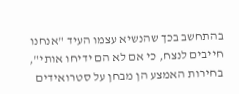בהתחשב בכך שהנשיא עצמו העיד "אנחנו חייבים לנצח, כי אם לא הם ידיחו אותי", בחירות האמצע הן מבחן על סטרואידים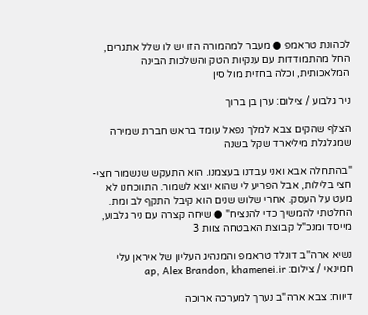לכהונת טראמפ ● מעבר למהמורה הזו יש לו שלל אתגרים, החל מהתמודדות עם ענקיות הטק והשלכות הבינה המלאכותית, וכלה בחזית מול סין

ניר גלבוע / צילום: ערן בן ברוך

הצלף שהקים צבא למלך נפאל עומד בראש חברת שמירה שמגלגלת מיליארד שקל בשנה

"בהתחלה אבא ואני עבדנו בעצמנו. הוא התעקש שנשמור חצי-חצי בלילות, אבל הפריע לי שהוא יוצא לשמור. התווכחנו לא מעט על העסק. אחרי שלוש שנים הוא קיבל התקף לב ומת. החלטתי להמשיך כדי להנציח" ● שיחה קצרה עם ניר גלבוע, מייסד ומנכ"ל קבוצת האבטחה צוות 3

נשיא ארה''ב דונלד טראמפ והמנהיג העליון של איראן עלי חמינאי / צילום: ap, Alex Brandon, khamenei.ir

דיווח: צבא ארה"ב נערך למערכה ארוכה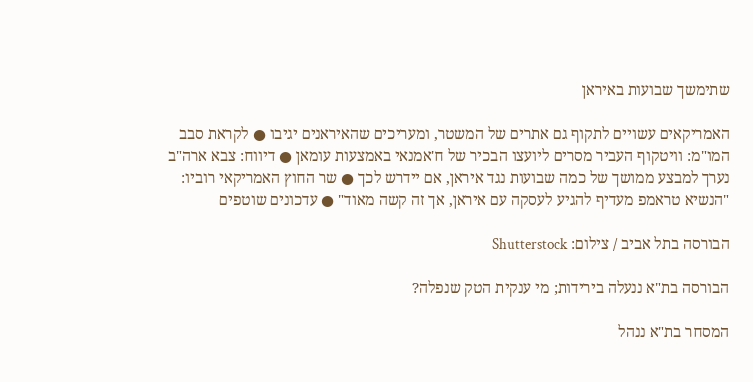שתימשך שבועות באיראן

האמריקאים עשויים לתקוף גם אתרים של המשטר, ומעריכים שהאיראנים יגיבו ● לקראת סבב המו"מ: וויטקוף העביר מסרים ליועצו הבכיר של ח'אמנאי באמצעות עומאן ● דיווח: צבא ארה"ב נערך למבצע ממושך של כמה שבועות נגד איראן, אם יידרש לכך ● שר החוץ האמריקאי רוביו: "הנשיא טראמפ מעדיף להגיע לעסקה עם איראן, אך זה קשה מאוד" ● עדכונים שוטפים

הבורסה בתל אביב / צילום: Shutterstock

הבורסה בת"א ננעלה בירידות; מי ענקית הטק שנפלה?

המסחר בת"א ננהל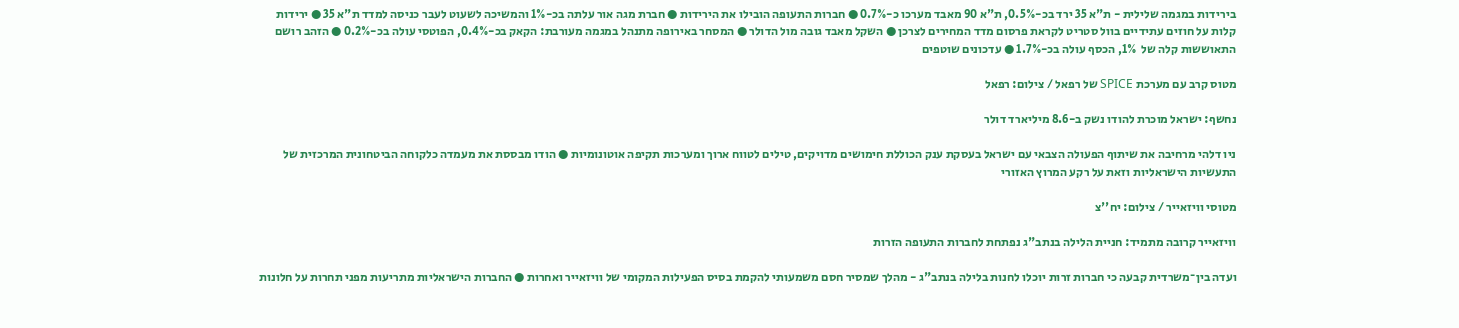בירידות במגמה שלילית - ת"א 35 ירד בכ-0.5%, ת"א 90 מאבד מערכו כ-0.7% ● חברות התעופה הובילו את הירידות ● חברת מגה אור עלתה בכ-1% והמשיכה לשעוט לעבר כניסה למדד ת"א 35 ● ירידות קלות על חוזים עתידיים בוול סטריט לקראת פרסום מדד המחירים לצרכן ● השקל מאבד גובה מול הדולר ● המסחר באירופה מתנהל במגמה מעורבת: הקאק בכ-0.4%, הפוטסי עולה בכ-0.2% ● הזהב רושם התאוששות קלה של  1%, הכסף עולה בכ-1.7% ● עדכונים שוטפים

מטוס קרב עם מערכת SPICE של רפאל / צילום: רפאל

נחשף: ישראל מוכרת להודו נשק ב-8.6 מיליארד דולר

ניו דלהי מרחיבה את שיתוף הפעולה הצבאי עם ישראל בעסקת ענק הכוללת חימושים מדויקים, טילים לטווח ארוך ומערכות תקיפה אוטונומיות ● הודו מבססת את מעמדה כלקוחה הביטחונית המרכזית של התעשיות הישראליות וזאת על רקע המרוץ האזורי

מטוסי וויזאייר / צילום: יח''צ

וויזאייר קרובה מתמיד: חניית הלילה בנתב"ג נפתחת לחברות התעופה הזרות

ועדה בין־משרדית קבעה כי חברות זרות יוכלו לחנות בלילה בנתב"ג - מהלך שמסיר חסם משמעותי להקמת בסיס הפעילות המקומי של וויזאייר ואחרות ● החברות הישראליות מתריעות מפני תחרות על חלונות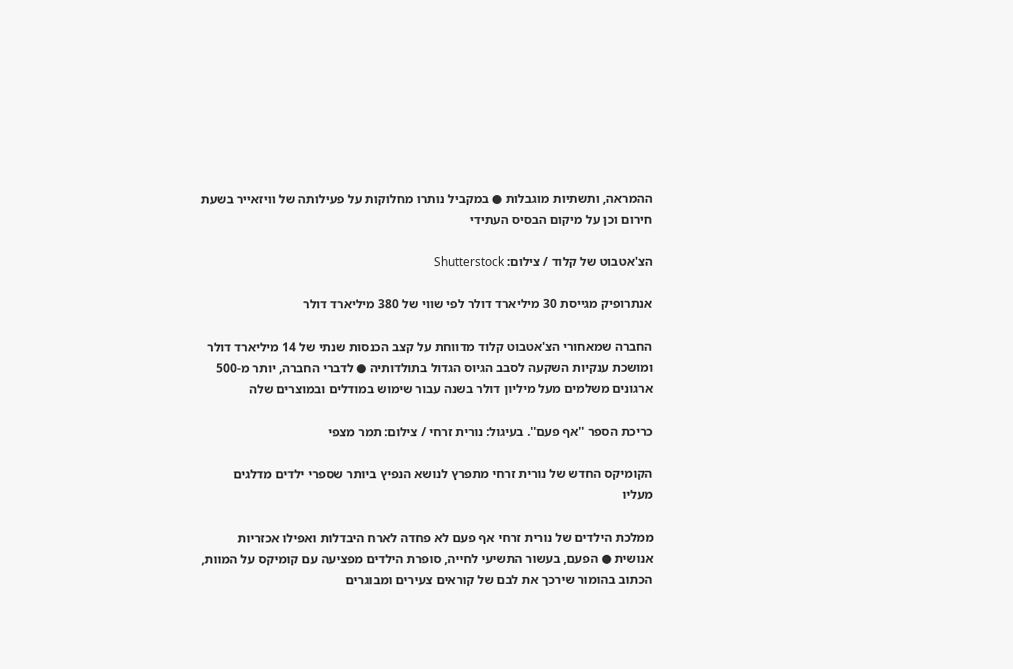ההמראה, ותשתיות מוגבלות ● במקביל נותרו מחלוקות על פעילותה של וויזאייר בשעת חירום וכן על מיקום הבסיס העתידי

הצ'אטבוט של קלוד / צילום: Shutterstock

אנתרופיק מגייסת 30 מיליארד דולר לפי שווי של 380 מיליארד דולר

החברה שמאחורי הצ'אטבוט קלוד מדווחת על קצב הכנסות שנתי של 14 מיליארד דולר ומושכת ענקיות השקעה לסבב הגיוס הגדול בתולדותיה ● לדברי החברה, יותר מ-500 ארגונים משלמים מעל מיליון דולר בשנה עבור שימוש במודלים ובמוצרים שלה

כריכת הספר ''אף פעם''. בעיגול: נורית זרחי / צילום: תמר מצפי

הקומיקס החדש של נורית זרחי מתפרץ לנושא הנפיץ ביותר שספרי ילדים מדלגים מעליו

ממלכת הילדים של נורית זרחי אף פעם לא פחדה לארח היבדלות ואפילו אכזריות אנושית ● הפעם, בעשור התשיעי לחייה, סופרת הילדים מפציעה עם קומיקס על המוות, הכתוב בהומור שירכך את לבם של קוראים צעירים ומבוגרים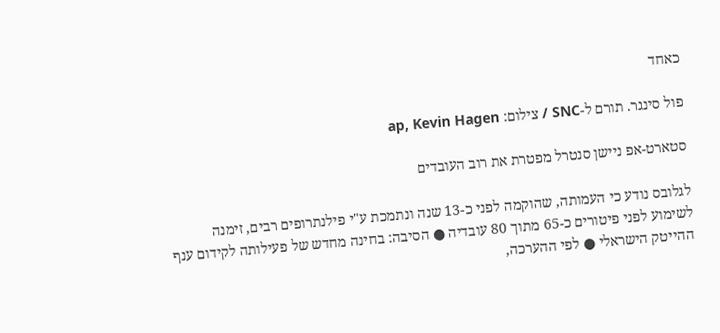כאחד

פול סינגר. תורם ל-SNC / צילום: ap, Kevin Hagen

סטארט-אפ ניישן סנטרל מפטרת את רוב העובדים

לגלובס נודע כי העמותה, שהוקמה לפני כ-13 שנה ונתמכת ע"י פילנתרופים רבים, זימנה לשימוע לפני פיטורים כ-65 מתוך 80 עובדיה ● הסיבה: בחינה מחדש של פעילותה לקידום ענף ההייטק הישראלי ● לפי ההערכה,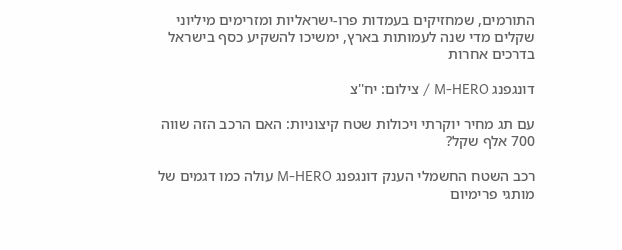התורמים, שמחזיקים בעמדות פרו-ישראליות ומזרימים מיליוני שקלים מדי שנה לעמותות בארץ, ימשיכו להשקיע כסף בישראל בדרכים אחרות

דונגפנג M-HERO / צילום: יח''צ

עם תג מחיר יוקרתי ויכולות שטח קיצוניות: האם הרכב הזה שווה 700 אלף שקל?

רכב השטח החשמלי הענק דונגפנג M-HERO עולה כמו דגמים של מותגי פרימיום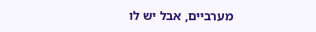מערביים, אבל יש לו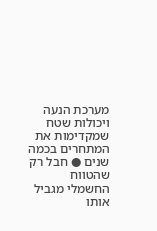מערכת הנעה ויכולות שטח שמקדימות את המתחרים בכמה שנים ● חבל רק שהטווח החשמלי מגביל אותו